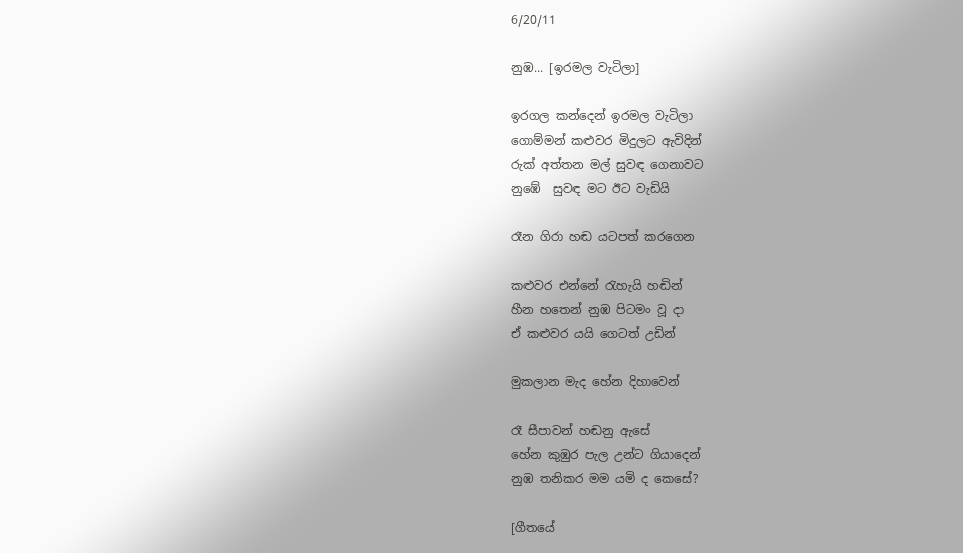6/20/11

නුඹ... [ඉරමල වැටිලා]

ඉරගල කන්දෙන් ඉරමල වැටිලා
ගොම්මන් කළුවර මිදුලට ඇවිදින්
රුක් අත්තන මල් සුවඳ ගෙනාවට
නුඹේ  සුවඳ මට ඊට වැඩියි

රෑන ගිරා හඬ යටපත් කරගෙන

කළුවර එන්නේ රැහැයි හඬින්
හීන හතෙන් නුඹ පිටමං වූ දා
ඒ කළුවර යයි ගෙටත් උඩින්

මුකලාන මැද හේන දිහාවෙන්

රෑ සීපාවන් හඬනු ඇසේ
හේන කුඹුර පැල උන්ට ගියාදෙන්
නුඹ තනිකර මම යමි ද කෙසේ?

[ගීතයේ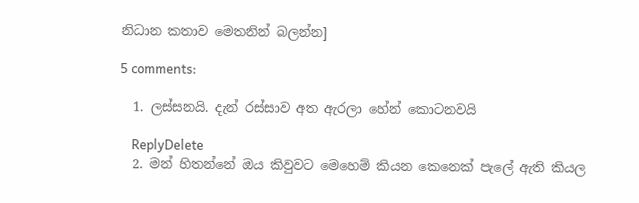නිධාන කතාව මෙතනින් බලන්න]

5 comments:

  1. ලස්සනයි. දැන් රස්සාව අත ඇරලා හේන් කොටනවයි

    ReplyDelete
  2. මන් හිතන්නේ ඔය කිවුවට මෙහෙම් කියන කෙනෙක් පැලේ ඇති කියල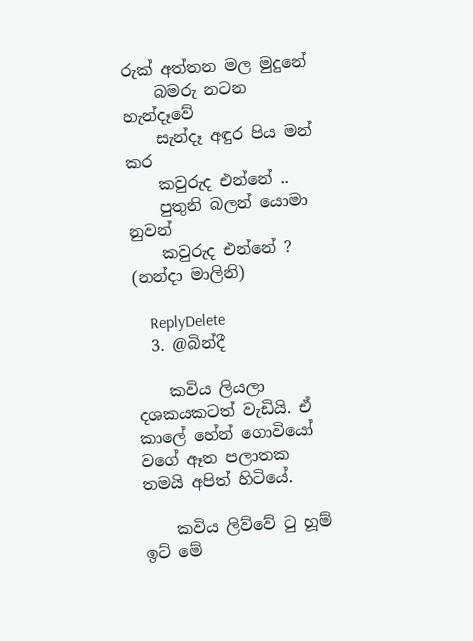රුක් අත්තන මල මුදුනේ
    බමරු නටන හැන්දෑවේ
    සැන්දෑ අඳුර පිය මන් කර
    කවුරුද එන්නේ ..
    පුතුනි බලන් යොමා නුවන්
    කවුරුද එන්නේ ? (නන්දා මාලිනි)

    ReplyDelete
  3. @බින්දී

    කවිය ලියලා දශකයකටත් වැඩියි. ඒ කාලේ හේන් ගොවියෝ වගේ ඈත පලාතක තමයි අපිත් හිටියේ.

    කවිය ලිව්වේ ටු හූම් ඉට් මේ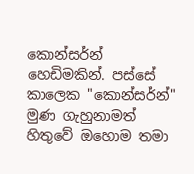කොන්සර්න් හෙඩිමකින්. පස්සේ කාලෙක "කොන්සර්න්" මුණ ගැහුනාමත් හිතුවේ ඔහොම තමා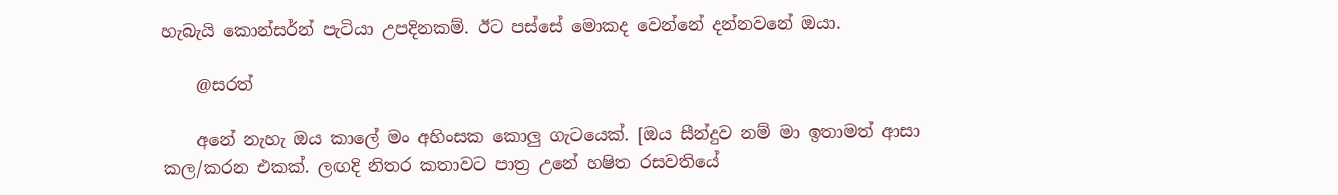හැබැයි කොන්සර්න් පැටියා උපදිනකම්. ඊට පස්සේ මොකද වෙන්නේ දන්නවනේ ඔයා.

    @සරත්

    අනේ නැහැ ඔය කාලේ මං අහිංසක කොලු ගැටයෙක්. [ඔය සීන්දුව නම් මා ඉතාමත් ආසා කල/කරන එකක්. ලඟදි නිතර කතාවට පාත්‍ර උනේ හෂිත රසවතියේ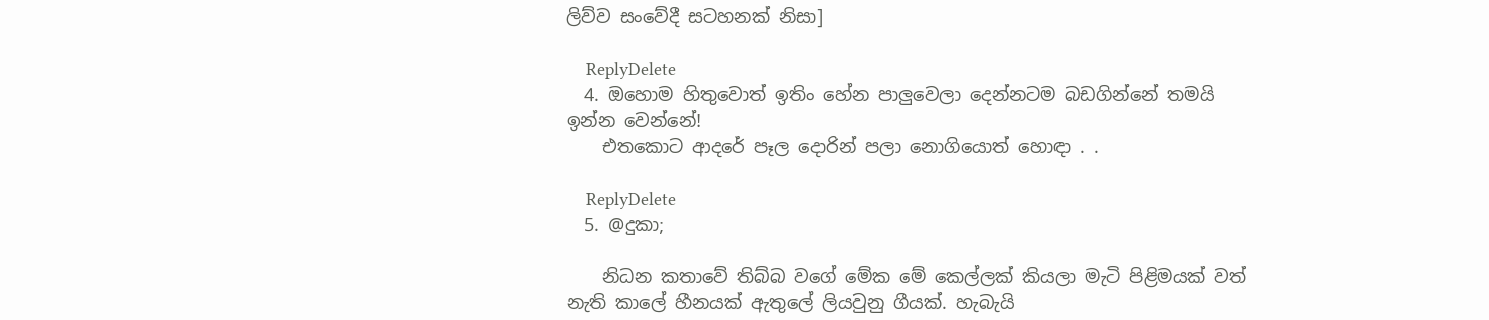ලිව්ව සංවේදී සටහනක් නිසා]

    ReplyDelete
  4. ඔහොම හිතුවොත් ඉතිං හේන පාලුවෙලා දෙන්නටම බඩගින්නේ තමයි ඉන්න වෙන්නේ!
    එතකොට ආදරේ පෑල දොරින් පලා නොගියොත් හොඳා . .

    ReplyDelete
  5. @දුකා;

    නිධන කතාවේ තිබ්බ වගේ මේක මේ කෙල්ලක් කියලා මැටි පිළිමයක් වත් නැති කාලේ හීනයක් ඇතුලේ ලියවුනු ගීයක්. හැබැයි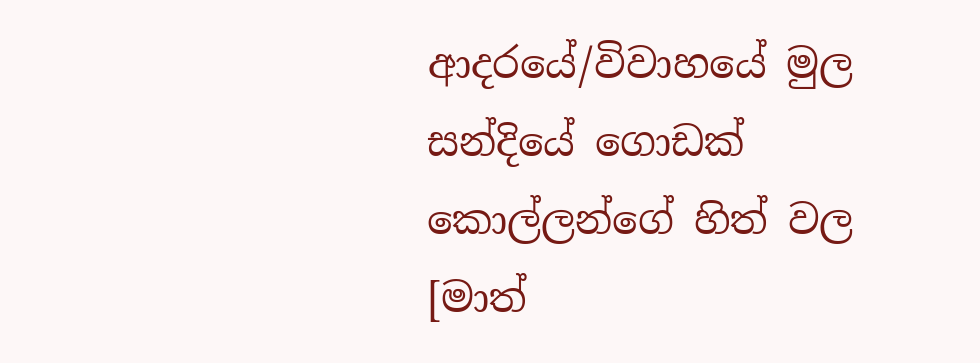ආදරයේ/විවාහයේ මුල සන්දියේ ගොඩක් කොල්ලන්ගේ හිත් වල [මාත්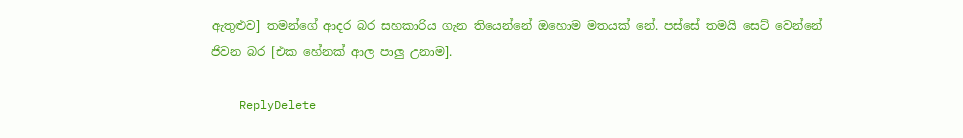ඇතුළුව] තමන්ගේ ආදර බර සහකාරිය ගැන තියෙන්නේ ඔහොම මතයක් නේ. පස්සේ තමයි සෙට් වෙන්නේ ජිවන බර [එක හේනක් ආල පාලු උනාම].

    ReplyDelete